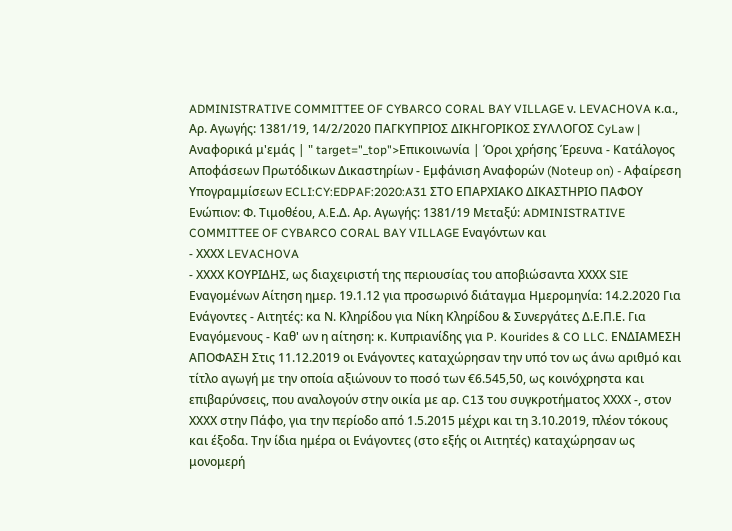ADMINISTRATIVE COMMITTEE OF CYBARCO CORAL BAY VILLAGE ν. LEVACHOVA κ.α., Αρ. Αγωγής: 1381/19, 14/2/2020 ΠΑΓΚΥΠΡΙΟΣ ΔΙΚΗΓΟΡΙΚΟΣ ΣΥΛΛΟΓΟΣ CyLaw | Αναφορικά μ'εμάς | " target="_top">Επικοινωνία | Όροι χρήσης Έρευνα - Κατάλογος Αποφάσεων Πρωτόδικων Δικαστηρίων - Εμφάνιση Αναφορών (Noteup on) - Αφαίρεση Υπογραμμίσεων ECLI:CY:EDPAF:2020:A31 ΣΤΟ ΕΠΑΡΧΙΑΚΟ ΔΙΚΑΣΤΗΡΙΟ ΠΑΦΟΥ Ενώπιον: Φ. Τιμοθέου, A.Ε.Δ. Αρ. Αγωγής: 1381/19 Μεταξύ: ADMINISTRATIVE COMMITTEE OF CYBARCO CORAL BAY VILLAGE Εναγόντων και
- ΧΧΧΧ LEVACHOVA
- ΧΧΧΧ ΚΟΥΡΙΔΗΣ, ως διαχειριστή της περιουσίας του αποβιώσαντα ΧΧΧΧ SIE Εναγομένων Αίτηση ημερ. 19.1.12 για προσωρινό διάταγμα Ημερομηνία: 14.2.2020 Για Ενάγοντες - Αιτητές: κα Ν. Κληρίδου για Νίκη Κληρίδου & Συνεργάτες Δ.Ε.Π.Ε. Για Εναγόμενους - Καθ' ων η αίτηση: κ. Κυπριανίδης για P. Kourides & CO LLC. ΕΝΔΙΑΜΕΣΗ ΑΠΟΦΑΣΗ Στις 11.12.2019 οι Ενάγοντες καταχώρησαν την υπό τον ως άνω αριθμό και τίτλο αγωγή με την οποία αξιώνουν το ποσό των €6.545,50, ως κοινόχρηστα και επιβαρύνσεις, που αναλογούν στην οικία με αρ. C13 του συγκροτήματος ΧΧΧΧ -, στον ΧΧΧΧ στην Πάφο, για την περίοδο από 1.5.2015 μέχρι και τη 3.10.2019, πλέον τόκους και έξοδα. Την ίδια ημέρα οι Ενάγοντες (στο εξής οι Αιτητές) καταχώρησαν ως μονομερή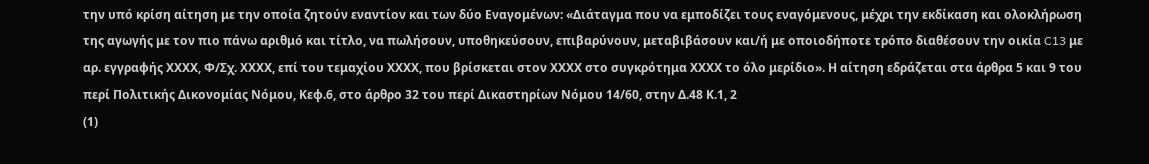την υπό κρίση αίτηση με την οποία ζητούν εναντίον και των δύο Εναγομένων: «Διάταγμα που να εμποδίζει τους εναγόμενους, μέχρι την εκδίκαση και ολοκλήρωση της αγωγής με τον πιο πάνω αριθμό και τίτλο, να πωλήσουν, υποθηκεύσουν, επιβαρύνουν, μεταβιβάσουν και/ή με οποιοδήποτε τρόπο διαθέσουν την οικία C13 με αρ. εγγραφής ΧΧΧΧ, Φ/Σχ. ΧΧΧΧ, επί του τεμαχίου ΧΧΧΧ, που βρίσκεται στον ΧΧΧΧ στο συγκρότημα ΧΧΧΧ το όλο μερίδιο». Η αίτηση εδράζεται στα άρθρα 5 και 9 του περί Πολιτικής Δικονομίας Νόμου, Κεφ.6, στο άρθρο 32 του περί Δικαστηρίων Νόμου 14/60, στην Δ.48 Κ.1, 2
(1)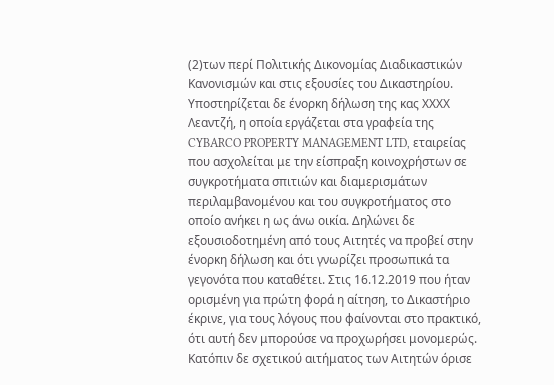(2)των περί Πολιτικής Δικονομίας Διαδικαστικών Κανονισμών και στις εξουσίες του Δικαστηρίου. Υποστηρίζεται δε ένορκη δήλωση της κας ΧΧΧΧ Λεαντζή, η οποία εργάζεται στα γραφεία της CYBARCO PROPERTY MANAGEMENT LTD, εταιρείας που ασχολείται με την είσπραξη κοινοχρήστων σε συγκροτήματα σπιτιών και διαμερισμάτων περιλαμβανομένου και του συγκροτήματος στο οποίο ανήκει η ως άνω οικία. Δηλώνει δε εξουσιοδοτημένη από τους Αιτητές να προβεί στην ένορκη δήλωση και ότι γνωρίζει προσωπικά τα γεγονότα που καταθέτει. Στις 16.12.2019 που ήταν ορισμένη για πρώτη φορά η αίτηση, το Δικαστήριο έκρινε, για τους λόγους που φαίνονται στο πρακτικό, ότι αυτή δεν μπορούσε να προχωρήσει μονομερώς. Κατόπιν δε σχετικού αιτήματος των Αιτητών όρισε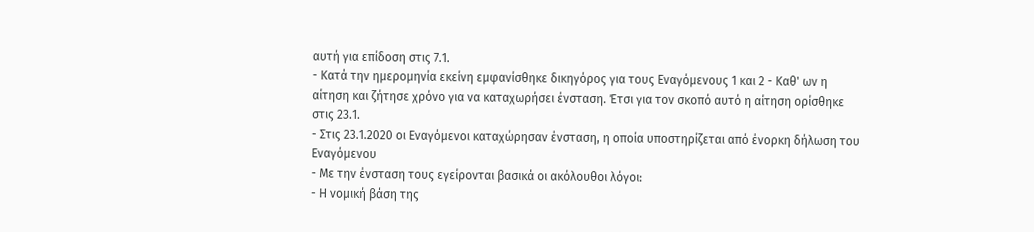αυτή για επίδοση στις 7.1.
- Κατά την ημερομηνία εκείνη εμφανίσθηκε δικηγόρος για τους Εναγόμενους 1 και 2 - Καθ' ων η αίτηση και ζήτησε χρόνο για να καταχωρήσει ένσταση. Έτσι για τον σκοπό αυτό η αίτηση ορίσθηκε στις 23.1.
- Στις 23.1.2020 οι Εναγόμενοι καταχώρησαν ένσταση, η οποία υποστηρίζεται από ένορκη δήλωση του Εναγόμενου
- Με την ένσταση τους εγείρονται βασικά οι ακόλουθοι λόγοι:
- Η νομική βάση της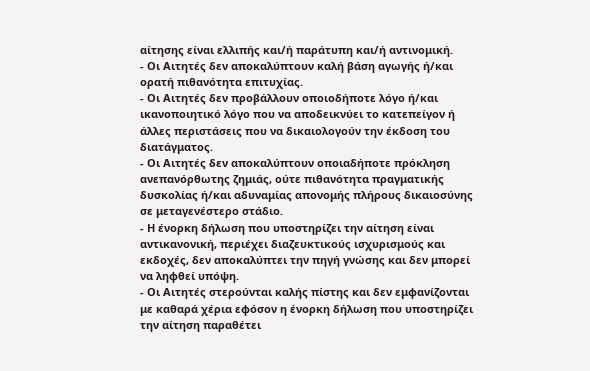αίτησης είναι ελλιπής και/ή παράτυπη και/ή αντινομική.
- Οι Αιτητές δεν αποκαλύπτουν καλή βάση αγωγής ή/και ορατή πιθανότητα επιτυχίας.
- Οι Αιτητές δεν προβάλλουν οποιοδήποτε λόγο ή/και ικανοποιητικό λόγο που να αποδεικνύει το κατεπείγον ή άλλες περιστάσεις που να δικαιολογούν την έκδοση του διατάγματος.
- Οι Αιτητές δεν αποκαλύπτουν οποιαδήποτε πρόκληση ανεπανόρθωτης ζημιάς, ούτε πιθανότητα πραγματικής δυσκολίας ή/και αδυναμίας απονομής πλήρους δικαιοσύνης σε μεταγενέστερο στάδιο.
- Η ένορκη δήλωση που υποστηρίζει την αίτηση είναι αντικανονική, περιέχει διαζευκτικούς ισχυρισμούς και εκδοχές, δεν αποκαλύπτει την πηγή γνώσης και δεν μπορεί να ληφθεί υπόψη.
- Οι Αιτητές στερούνται καλής πίστης και δεν εμφανίζονται με καθαρά χέρια εφόσον η ένορκη δήλωση που υποστηρίζει την αίτηση παραθέτει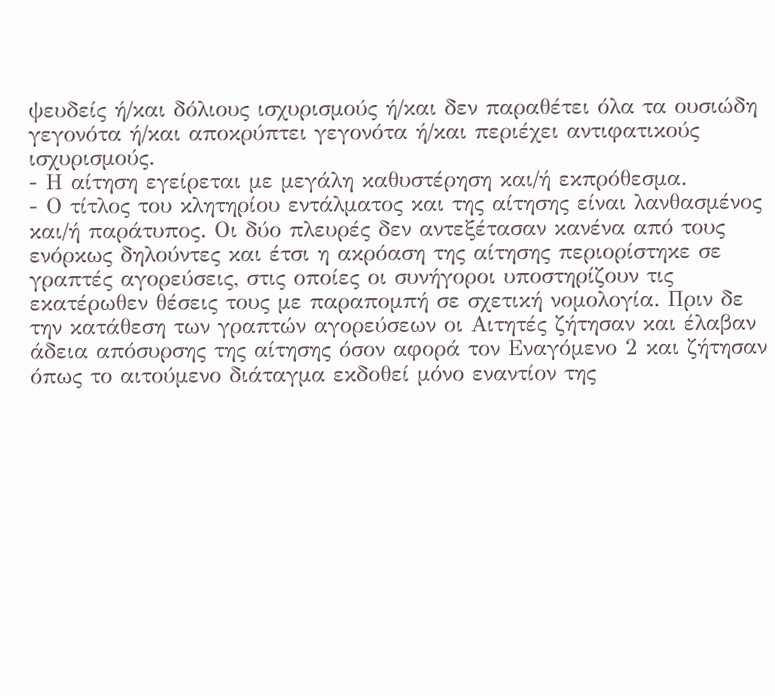ψευδείς ή/και δόλιους ισχυρισμούς ή/και δεν παραθέτει όλα τα ουσιώδη γεγονότα ή/και αποκρύπτει γεγονότα ή/και περιέχει αντιφατικούς ισχυρισμούς.
- Η αίτηση εγείρεται με μεγάλη καθυστέρηση και/ή εκπρόθεσμα.
- Ο τίτλος του κλητηρίου εντάλματος και της αίτησης είναι λανθασμένος και/ή παράτυπος. Οι δύο πλευρές δεν αντεξέτασαν κανένα από τους ενόρκως δηλούντες και έτσι η ακρόαση της αίτησης περιορίστηκε σε γραπτές αγορεύσεις, στις οποίες οι συνήγοροι υποστηρίζουν τις εκατέρωθεν θέσεις τους με παραπομπή σε σχετική νομολογία. Πριν δε την κατάθεση των γραπτών αγορεύσεων οι Αιτητές ζήτησαν και έλαβαν άδεια απόσυρσης της αίτησης όσον αφορά τον Εναγόμενο 2 και ζήτησαν όπως το αιτούμενο διάταγμα εκδοθεί μόνο εναντίον της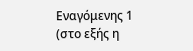Εναγόμενης 1 (στο εξής η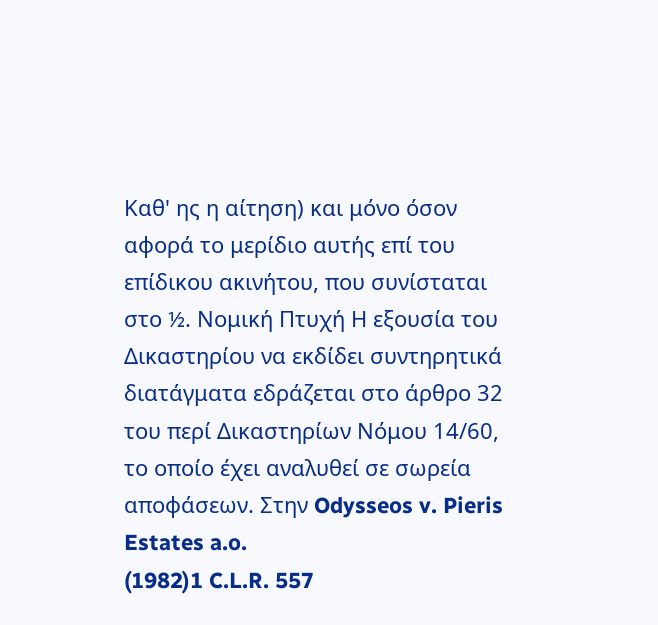Καθ' ης η αίτηση) και μόνο όσον αφορά το μερίδιο αυτής επί του επίδικου ακινήτου, που συνίσταται στο ½. Νομική Πτυχή Η εξουσία του Δικαστηρίου να εκδίδει συντηρητικά διατάγματα εδράζεται στο άρθρο 32 του περί Δικαστηρίων Νόμου 14/60, το οποίο έχει αναλυθεί σε σωρεία αποφάσεων. Στην Odysseos v. Pieris Estates a.o.
(1982)1 C.L.R. 557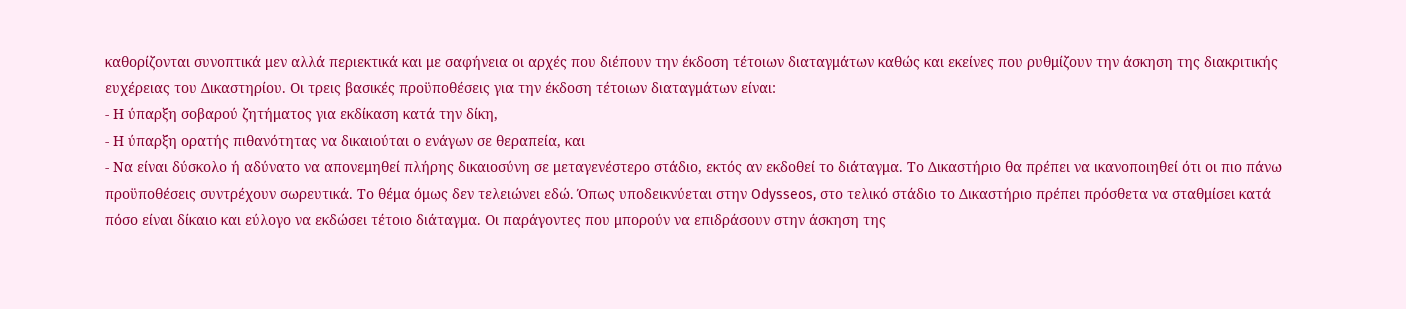καθορίζονται συνοπτικά μεν αλλά περιεκτικά και με σαφήνεια οι αρχές που διέπουν την έκδοση τέτοιων διαταγμάτων καθώς και εκείνες που ρυθμίζουν την άσκηση της διακριτικής ευχέρειας του Δικαστηρίου. Οι τρεις βασικές προϋποθέσεις για την έκδοση τέτοιων διαταγμάτων είναι:
- Η ύπαρξη σοβαρού ζητήματος για εκδίκαση κατά την δίκη,
- Η ύπαρξη ορατής πιθανότητας να δικαιούται ο ενάγων σε θεραπεία, και
- Να είναι δύσκολο ή αδύνατο να απονεμηθεί πλήρης δικαιοσύνη σε μεταγενέστερο στάδιο, εκτός αν εκδοθεί το διάταγμα. Το Δικαστήριο θα πρέπει να ικανοποιηθεί ότι οι πιο πάνω προϋποθέσεις συντρέχουν σωρευτικά. Το θέμα όμως δεν τελειώνει εδώ. Όπως υποδεικνύεται στην Odysseos, στο τελικό στάδιο το Δικαστήριο πρέπει πρόσθετα να σταθμίσει κατά πόσο είναι δίκαιο και εύλογο να εκδώσει τέτοιο διάταγμα. Οι παράγοντες που μπορούν να επιδράσουν στην άσκηση της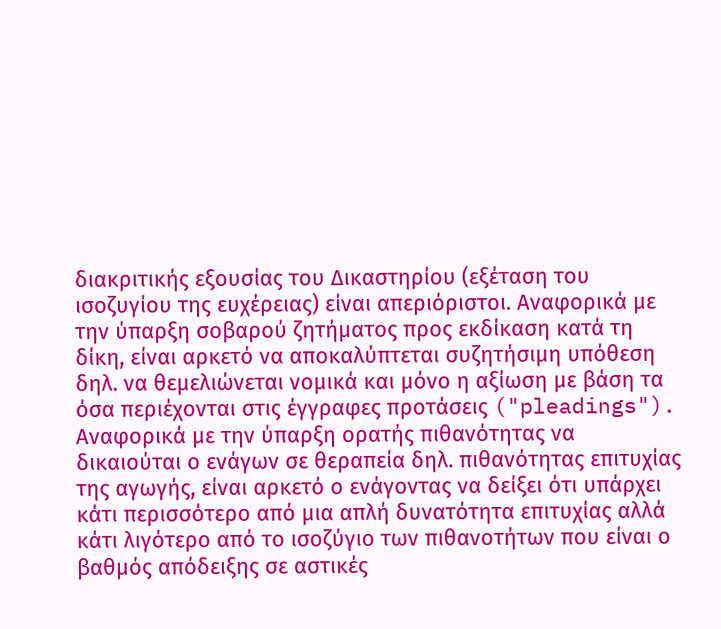διακριτικής εξουσίας του Δικαστηρίου (εξέταση του ισοζυγίου της ευχέρειας) είναι απεριόριστοι. Αναφορικά με την ύπαρξη σοβαρού ζητήματος προς εκδίκαση κατά τη δίκη, είναι αρκετό να αποκαλύπτεται συζητήσιμη υπόθεση δηλ. να θεμελιώνεται νομικά και μόνο η αξίωση με βάση τα όσα περιέχονται στις έγγραφες προτάσεις ("pleadings"). Αναφορικά με την ύπαρξη ορατής πιθανότητας να δικαιούται ο ενάγων σε θεραπεία δηλ. πιθανότητας επιτυχίας της αγωγής, είναι αρκετό ο ενάγοντας να δείξει ότι υπάρχει κάτι περισσότερο από μια απλή δυνατότητα επιτυχίας αλλά κάτι λιγότερο από το ισοζύγιο των πιθανοτήτων που είναι ο βαθμός απόδειξης σε αστικές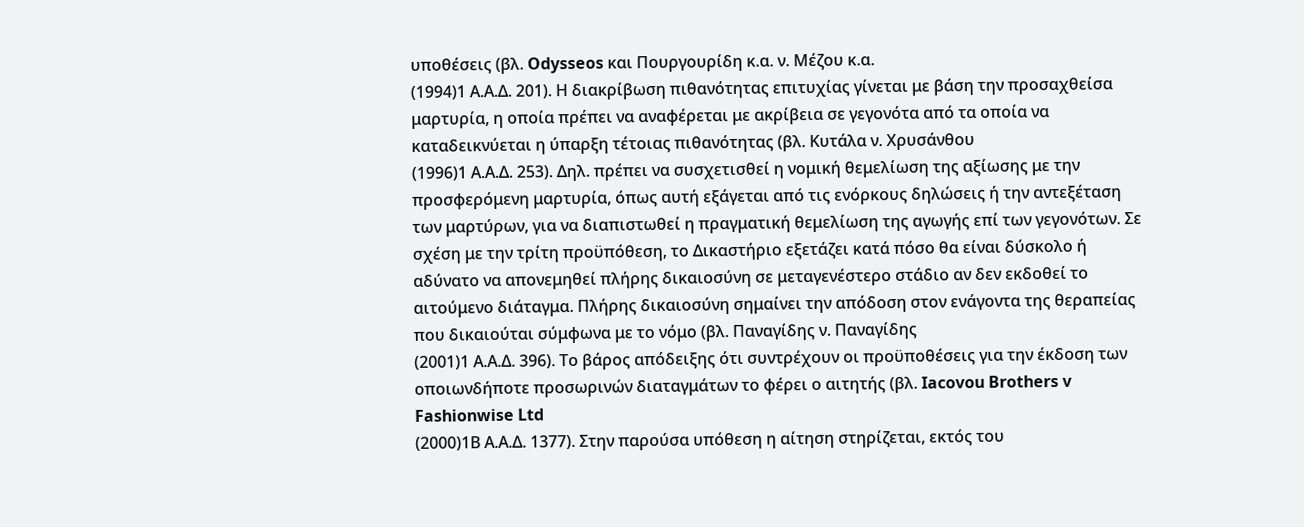υποθέσεις (βλ. Odysseos και Πουργουρίδη κ.α. ν. Μέζου κ.α.
(1994)1 Α.Α.Δ. 201). Η διακρίβωση πιθανότητας επιτυχίας γίνεται με βάση την προσαχθείσα μαρτυρία, η οποία πρέπει να αναφέρεται με ακρίβεια σε γεγονότα από τα οποία να καταδεικνύεται η ύπαρξη τέτοιας πιθανότητας (βλ. Κυτάλα ν. Χρυσάνθου
(1996)1 Α.Α.Δ. 253). Δηλ. πρέπει να συσχετισθεί η νομική θεμελίωση της αξίωσης με την προσφερόμενη μαρτυρία, όπως αυτή εξάγεται από τις ενόρκους δηλώσεις ή την αντεξέταση των μαρτύρων, για να διαπιστωθεί η πραγματική θεμελίωση της αγωγής επί των γεγονότων. Σε σχέση με την τρίτη προϋπόθεση, το Δικαστήριο εξετάζει κατά πόσο θα είναι δύσκολο ή αδύνατο να απονεμηθεί πλήρης δικαιοσύνη σε μεταγενέστερο στάδιο αν δεν εκδοθεί το αιτούμενο διάταγμα. Πλήρης δικαιοσύνη σημαίνει την απόδοση στον ενάγοντα της θεραπείας που δικαιούται σύμφωνα με το νόμο (βλ. Παναγίδης ν. Παναγίδης
(2001)1 Α.Α.Δ. 396). Το βάρος απόδειξης ότι συντρέχουν οι προϋποθέσεις για την έκδοση των οποιωνδήποτε προσωρινών διαταγμάτων το φέρει ο αιτητής (βλ. Iacovou Brothers v Fashionwise Ltd
(2000)1Β Α.Α.Δ. 1377). Στην παρούσα υπόθεση η αίτηση στηρίζεται, εκτός του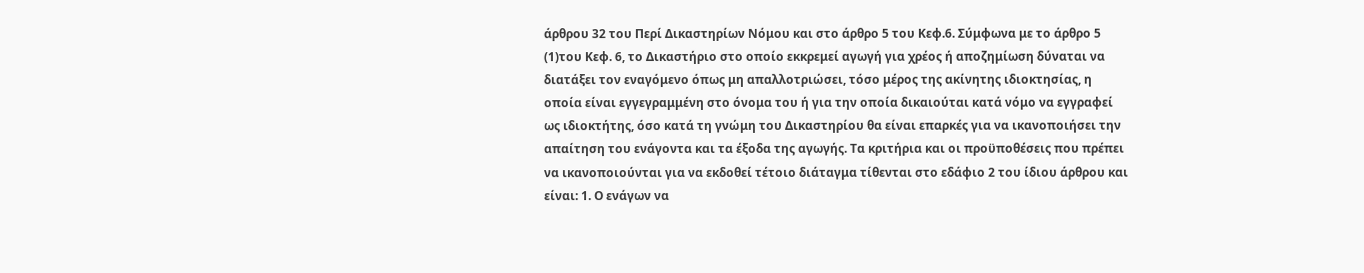άρθρου 32 του Περί Δικαστηρίων Νόμου και στο άρθρο 5 του Κεφ.6. Σύμφωνα με το άρθρο 5
(1)του Κεφ. 6, το Δικαστήριο στο οποίο εκκρεμεί αγωγή για χρέος ή αποζημίωση δύναται να διατάξει τον εναγόμενο όπως μη απαλλοτριώσει, τόσο μέρος της ακίνητης ιδιοκτησίας, η οποία είναι εγγεγραμμένη στο όνομα του ή για την οποία δικαιούται κατά νόμο να εγγραφεί ως ιδιοκτήτης, όσο κατά τη γνώμη του Δικαστηρίου θα είναι επαρκές για να ικανοποιήσει την απαίτηση του ενάγοντα και τα έξοδα της αγωγής. Τα κριτήρια και οι προϋποθέσεις που πρέπει να ικανοποιούνται για να εκδοθεί τέτοιο διάταγμα τίθενται στο εδάφιο 2 του ίδιου άρθρου και είναι: 1. Ο ενάγων να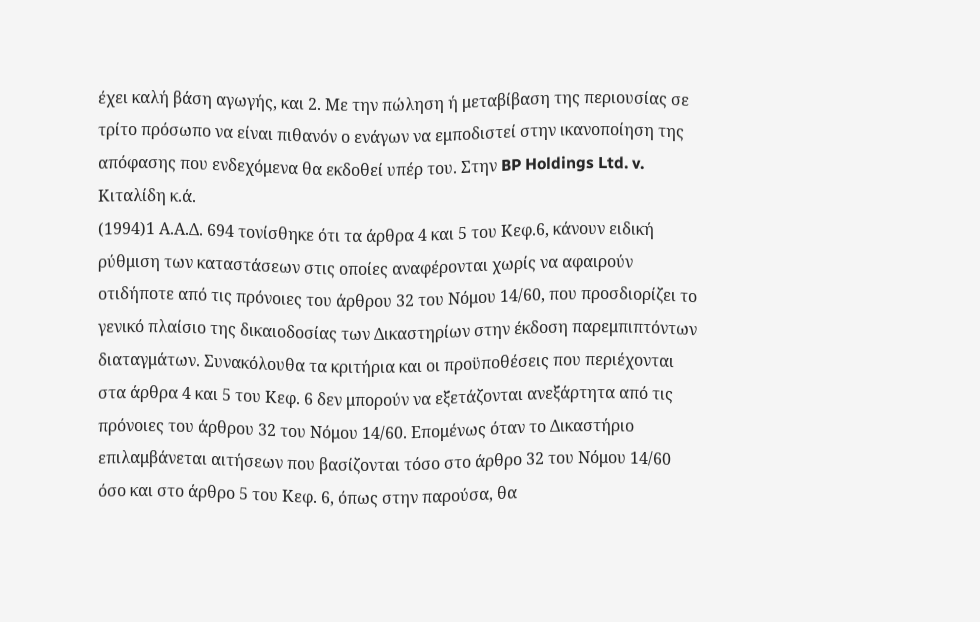έχει καλή βάση αγωγής, και 2. Με την πώληση ή μεταβίβαση της περιουσίας σε τρίτο πρόσωπο να είναι πιθανόν ο ενάγων να εμποδιστεί στην ικανοποίηση της απόφασης που ενδεχόμενα θα εκδοθεί υπέρ του. Στην BP Holdings Ltd. v. Κιταλίδη κ.ά.
(1994)1 Α.Α.Δ. 694 τονίσθηκε ότι τα άρθρα 4 και 5 του Κεφ.6, κάνουν ειδική ρύθμιση των καταστάσεων στις οποίες αναφέρονται χωρίς να αφαιρούν οτιδήποτε από τις πρόνοιες του άρθρου 32 του Νόμου 14/60, που προσδιορίζει το γενικό πλαίσιο της δικαιοδοσίας των Δικαστηρίων στην έκδοση παρεμπιπτόντων διαταγμάτων. Συνακόλουθα τα κριτήρια και οι προϋποθέσεις που περιέχονται στα άρθρα 4 και 5 του Κεφ. 6 δεν μπορούν να εξετάζονται ανεξάρτητα από τις πρόνοιες του άρθρου 32 του Νόμου 14/60. Επομένως όταν το Δικαστήριο επιλαμβάνεται αιτήσεων που βασίζονται τόσο στο άρθρο 32 του Νόμου 14/60 όσο και στο άρθρο 5 του Κεφ. 6, όπως στην παρούσα, θα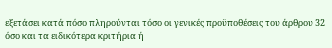εξετάσει κατά πόσο πληρούνται τόσο οι γενικές προϋποθέσεις του άρθρου 32 όσο και τα ειδικότερα κριτήρια ή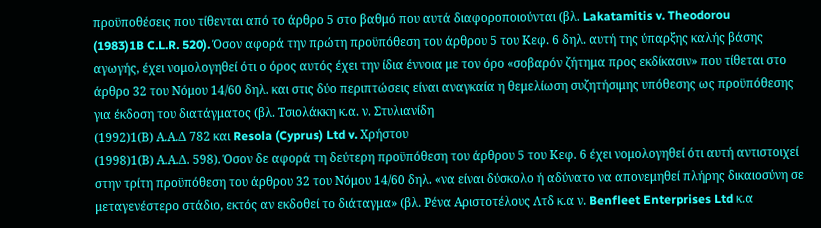προϋποθέσεις που τίθενται από το άρθρο 5 στο βαθμό που αυτά διαφοροποιούνται (βλ. Lakatamitis v. Theodorou
(1983)1B C.L.R. 520). Όσον αφορά την πρώτη προϋπόθεση του άρθρου 5 του Κεφ. 6 δηλ. αυτή της ύπαρξης καλής βάσης αγωγής, έχει νομολογηθεί ότι ο όρος αυτός έχει την ίδια έννοια με τον όρο «σοβαρόν ζήτημα προς εκδίκασιν» που τίθεται στο άρθρο 32 του Νόμου 14/60 δηλ. και στις δύο περιπτώσεις είναι αναγκαία η θεμελίωση συζητήσιμης υπόθεσης ως προϋπόθεσης για έκδοση του διατάγματος (βλ. Τσιολάκκη κ.α. ν. Στυλιανίδη
(1992)1(Β) Α.Α.Δ 782 και Resola (Cyprus) Ltd v. Χρήστου
(1998)1(Β) Α.Α.Δ. 598). Όσον δε αφορά τη δεύτερη προϋπόθεση του άρθρου 5 του Κεφ. 6 έχει νομολογηθεί ότι αυτή αντιστοιχεί στην τρίτη προϋπόθεση του άρθρου 32 του Νόμου 14/60 δηλ. «να είναι δύσκολο ή αδύνατο να απονεμηθεί πλήρης δικαιοσύνη σε μεταγενέστερο στάδιο, εκτός αν εκδοθεί το διάταγμα» (βλ. Ρένα Αριστοτέλους Λτδ κ.α ν. Benfleet Enterprises Ltd κ.α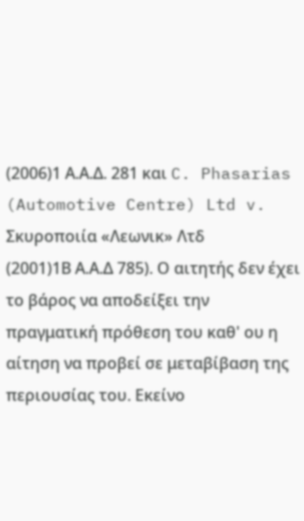(2006)1 Α.Α.Δ. 281 και C. Phasarias (Automotive Centre) Ltd v. Σκυροποιία «Λεωνικ» Λτδ
(2001)1Β Α.Α.Δ 785). Ο αιτητής δεν έχει το βάρος να αποδείξει την πραγματική πρόθεση του καθ' ου η αίτηση να προβεί σε μεταβίβαση της περιουσίας του. Εκείνο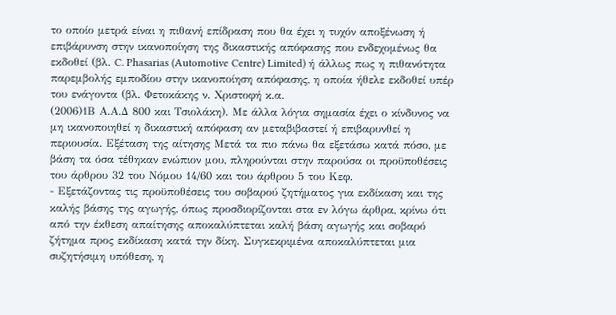το οποίο μετρά είναι η πιθανή επίδραση που θα έχει η τυχόν αποξένωση ή επιβάρυνση στην ικανοποίηση της δικαστικής απόφασης που ενδεχομένως θα εκδοθεί (βλ. C. Phasarias (Automotive Centre) Limited) ή άλλως πως η πιθανότητα παρεμβολής εμποδίου στην ικανοποίηση απόφασης, η οποία ήθελε εκδοθεί υπέρ του ενάγοντα (βλ. Φετοκάκης ν. Χριστοφή κ.α.
(2006)1Β Α.Α.Δ 800 και Τσιολάκη). Με άλλα λόγια σημασία έχει ο κίνδυνος να μη ικανοποιηθεί η δικαστική απόφαση αν μεταβιβαστεί ή επιβαρυνθεί η περιουσία. Εξέταση της αίτησης Μετά τα πιο πάνω θα εξετάσω κατά πόσο, με βάση τα όσα τέθηκαν ενώπιον μου, πληρούνται στην παρούσα οι προϋποθέσεις του άρθρου 32 του Νόμου 14/60 και του άρθρου 5 του Κεφ.
- Εξετάζοντας τις προϋποθέσεις του σοβαρού ζητήματος για εκδίκαση και της καλής βάσης της αγωγής, όπως προσδιορίζονται στα εν λόγω άρθρα, κρίνω ότι από την έκθεση απαίτησης αποκαλύπτεται καλή βάση αγωγής και σοβαρό ζήτημα προς εκδίκαση κατά την δίκη. Συγκεκριμένα αποκαλύπτεται μια συζητήσιμη υπόθεση, η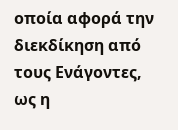οποία αφορά την διεκδίκηση από τους Ενάγοντες, ως η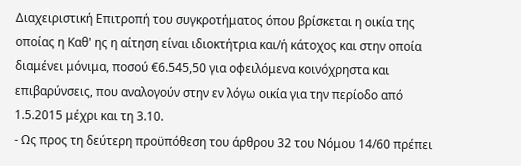Διαχειριστική Επιτροπή του συγκροτήματος όπου βρίσκεται η οικία της οποίας η Καθ' ης η αίτηση είναι ιδιοκτήτρια και/ή κάτοχος και στην οποία διαμένει μόνιμα, ποσού €6.545,50 για οφειλόμενα κοινόχρηστα και επιβαρύνσεις, που αναλογούν στην εν λόγω οικία για την περίοδο από 1.5.2015 μέχρι και τη 3.10.
- Ως προς τη δεύτερη προϋπόθεση του άρθρου 32 του Νόμου 14/60 πρέπει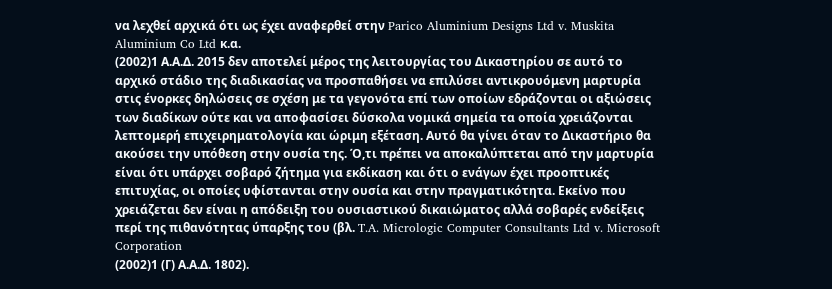να λεχθεί αρχικά ότι ως έχει αναφερθεί στην Parico Aluminium Designs Ltd v. Muskita Aluminium Co Ltd κ.α.
(2002)1 Α.Α.Δ. 2015 δεν αποτελεί μέρος της λειτουργίας του Δικαστηρίου σε αυτό το αρχικό στάδιο της διαδικασίας να προσπαθήσει να επιλύσει αντικρουόμενη μαρτυρία στις ένορκες δηλώσεις σε σχέση με τα γεγονότα επί των οποίων εδράζονται οι αξιώσεις των διαδίκων ούτε και να αποφασίσει δύσκολα νομικά σημεία τα οποία χρειάζονται λεπτομερή επιχειρηματολογία και ώριμη εξέταση. Αυτό θα γίνει όταν το Δικαστήριο θα ακούσει την υπόθεση στην ουσία της. Ό,τι πρέπει να αποκαλύπτεται από την μαρτυρία είναι ότι υπάρχει σοβαρό ζήτημα για εκδίκαση και ότι ο ενάγων έχει προοπτικές επιτυχίας, οι οποίες υφίστανται στην ουσία και στην πραγματικότητα. Εκείνο που χρειάζεται δεν είναι η απόδειξη του ουσιαστικού δικαιώματος αλλά σοβαρές ενδείξεις περί της πιθανότητας ύπαρξης του (βλ. T.A. Micrologic Computer Consultants Ltd v. Microsoft Corporation
(2002)1 (Γ) Α.Α.Δ. 1802).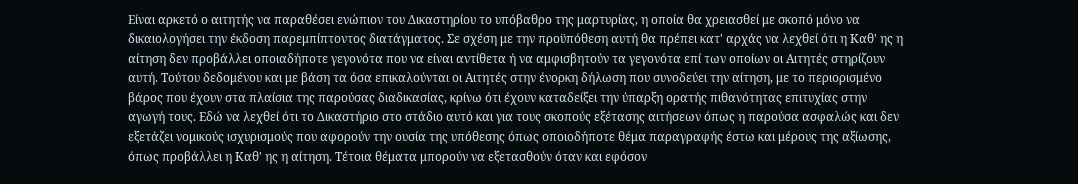Είναι αρκετό ο αιτητής να παραθέσει ενώπιον του Δικαστηρίου το υπόβαθρο της μαρτυρίας, η οποία θα χρειασθεί με σκοπό μόνο να δικαιολογήσει την έκδοση παρεμπίπτοντος διατάγματος. Σε σχέση με την προϋπόθεση αυτή θα πρέπει κατ' αρχάς να λεχθεί ότι η Καθ' ης η αίτηση δεν προβάλλει οποιαδήποτε γεγονότα που να είναι αντίθετα ή να αμφισβητούν τα γεγονότα επί των οποίων οι Αιτητές στηρίζουν αυτή. Τούτου δεδομένου και με βάση τα όσα επικαλούνται οι Αιτητές στην ένορκη δήλωση που συνοδεύει την αίτηση, με το περιορισμένο βάρος που έχουν στα πλαίσια της παρούσας διαδικασίας, κρίνω ότι έχουν καταδείξει την ύπαρξη ορατής πιθανότητας επιτυχίας στην αγωγή τους. Εδώ να λεχθεί ότι το Δικαστήριο στο στάδιο αυτό και για τους σκοπούς εξέτασης αιτήσεων όπως η παρούσα ασφαλώς και δεν εξετάζει νομικούς ισχυρισμούς που αφορούν την ουσία της υπόθεσης όπως οποιοδήποτε θέμα παραγραφής έστω και μέρους της αξίωσης, όπως προβάλλει η Καθ' ης η αίτηση. Τέτοια θέματα μπορούν να εξετασθούν όταν και εφόσον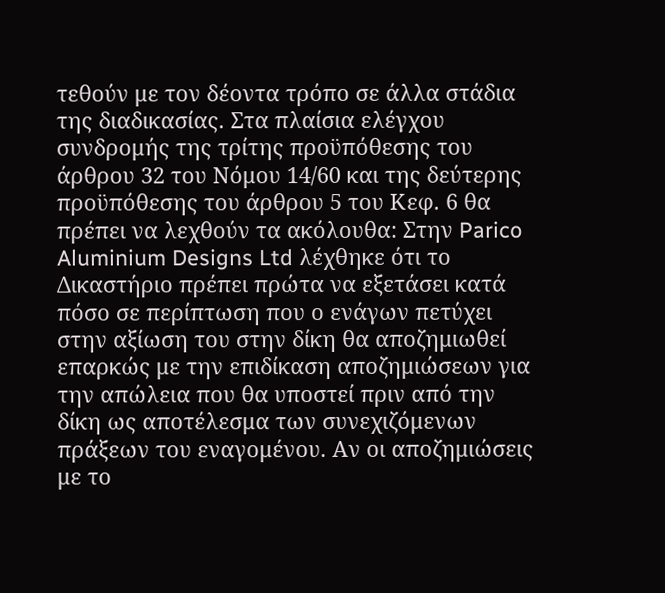τεθούν με τον δέοντα τρόπο σε άλλα στάδια της διαδικασίας. Στα πλαίσια ελέγχου συνδρομής της τρίτης προϋπόθεσης του άρθρου 32 του Νόμου 14/60 και της δεύτερης προϋπόθεσης του άρθρου 5 του Κεφ. 6 θα πρέπει να λεχθούν τα ακόλουθα: Στην Parico Aluminium Designs Ltd λέχθηκε ότι το Δικαστήριο πρέπει πρώτα να εξετάσει κατά πόσο σε περίπτωση που ο ενάγων πετύχει στην αξίωση του στην δίκη θα αποζημιωθεί επαρκώς με την επιδίκαση αποζημιώσεων για την απώλεια που θα υποστεί πριν από την δίκη ως αποτέλεσμα των συνεχιζόμενων πράξεων του εναγομένου. Αν οι αποζημιώσεις με το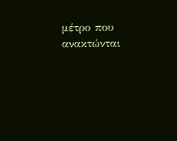μέτρο που ανακτώνται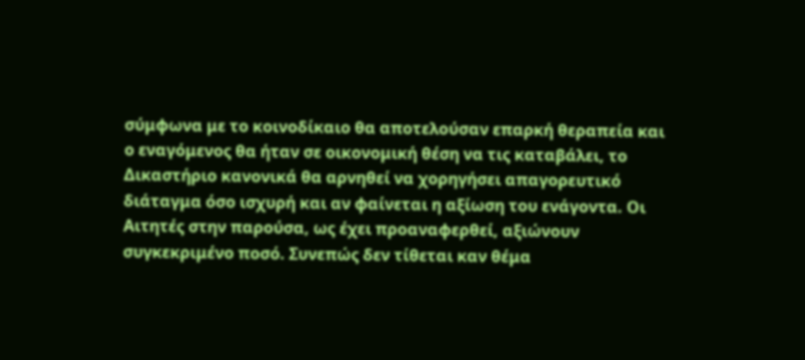σύμφωνα με το κοινοδίκαιο θα αποτελούσαν επαρκή θεραπεία και ο εναγόμενος θα ήταν σε οικονομική θέση να τις καταβάλει, το Δικαστήριο κανονικά θα αρνηθεί να χορηγήσει απαγορευτικό διάταγμα όσο ισχυρή και αν φαίνεται η αξίωση του ενάγοντα. Οι Αιτητές στην παρούσα, ως έχει προαναφερθεί, αξιώνουν συγκεκριμένο ποσό. Συνεπώς δεν τίθεται καν θέμα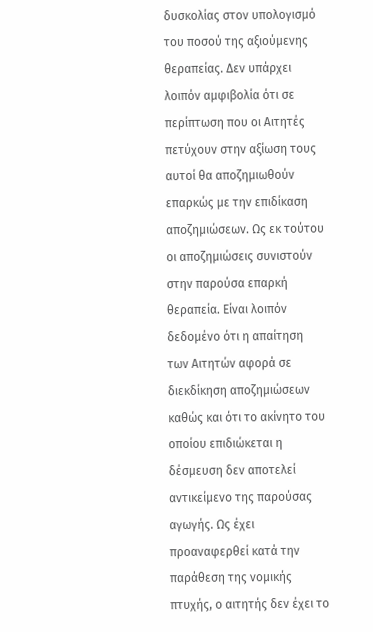δυσκολίας στον υπολογισμό του ποσού της αξιούμενης θεραπείας. Δεν υπάρχει λοιπόν αμφιβολία ότι σε περίπτωση που οι Αιτητές πετύχουν στην αξίωση τους αυτοί θα αποζημιωθούν επαρκώς με την επιδίκαση αποζημιώσεων. Ως εκ τούτου οι αποζημιώσεις συνιστούν στην παρούσα επαρκή θεραπεία. Είναι λοιπόν δεδομένο ότι η απαίτηση των Αιτητών αφορά σε διεκδίκηση αποζημιώσεων καθώς και ότι το ακίνητο του οποίου επιδιώκεται η δέσμευση δεν αποτελεί αντικείμενο της παρούσας αγωγής. Ως έχει προαναφερθεί κατά την παράθεση της νομικής πτυχής, ο αιτητής δεν έχει το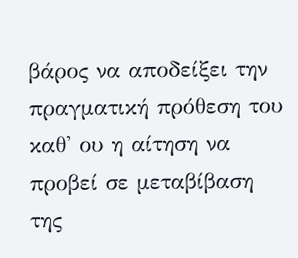βάρος να αποδείξει την πραγματική πρόθεση του καθ' ου η αίτηση να προβεί σε μεταβίβαση της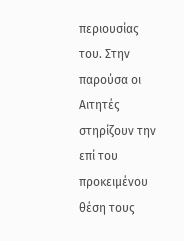περιουσίας του. Στην παρούσα οι Αιτητές στηρίζουν την επί του προκειμένου θέση τους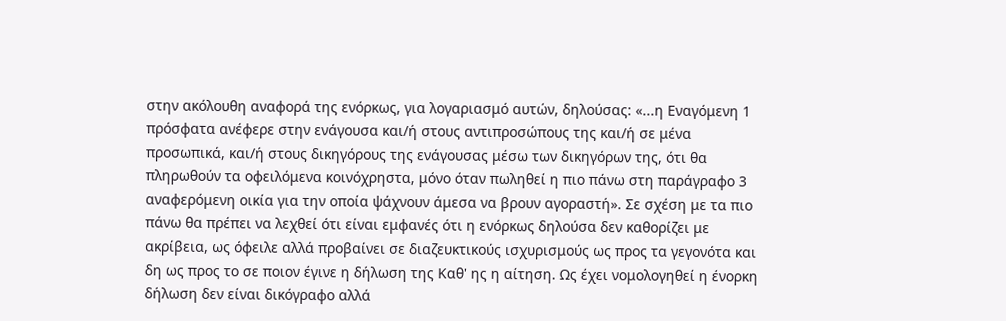στην ακόλουθη αναφορά της ενόρκως, για λογαριασμό αυτών, δηλούσας: «...η Εναγόμενη 1 πρόσφατα ανέφερε στην ενάγουσα και/ή στους αντιπροσώπους της και/ή σε μένα προσωπικά, και/ή στους δικηγόρους της ενάγουσας μέσω των δικηγόρων της, ότι θα πληρωθούν τα οφειλόμενα κοινόχρηστα, μόνο όταν πωληθεί η πιο πάνω στη παράγραφο 3 αναφερόμενη οικία για την οποία ψάχνουν άμεσα να βρουν αγοραστή». Σε σχέση με τα πιο πάνω θα πρέπει να λεχθεί ότι είναι εμφανές ότι η ενόρκως δηλούσα δεν καθορίζει με ακρίβεια, ως όφειλε αλλά προβαίνει σε διαζευκτικούς ισχυρισμούς ως προς τα γεγονότα και δη ως προς το σε ποιον έγινε η δήλωση της Καθ' ης η αίτηση. Ως έχει νομολογηθεί η ένορκη δήλωση δεν είναι δικόγραφο αλλά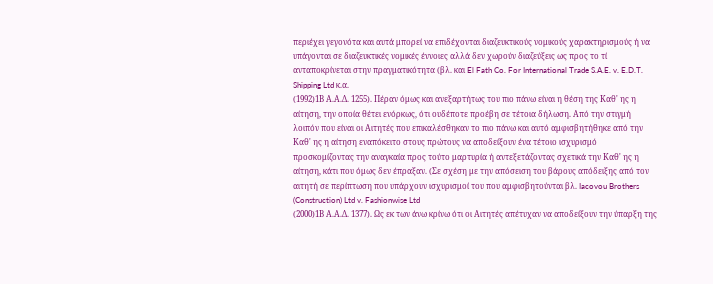περιέχει γεγονότα και αυτά μπορεί να επιδέχονται διαζευκτικούς νομικούς χαρακτηρισμούς ή να υπάγονται σε διαζευκτικές νομικές έννοιες αλλά δεν χωρούν διαζεύξεις ως προς το τί ανταποκρίνεται στην πραγματικότητα (βλ. και El Fath Co. For International Trade S.A.E. v. E.D.T. Shipping Ltd κ.α.
(1992)1Β Α.Α.Δ. 1255). Πέραν όμως και ανεξαρτήτως του πιο πάνω είναι η θέση της Καθ' ης η αίτηση, την οποία θέτει ενόρκως, ότι ουδέποτε προέβη σε τέτοια δήλωση. Από την στιγμή λοιπόν που είναι οι Αιτητές που επικαλέσθηκαν το πιο πάνω και αυτό αμφισβητήθηκε από την Καθ' ης η αίτηση εναπόκειτο στους πρώτους να αποδείξουν ένα τέτοιο ισχυρισμό προσκομίζοντας την αναγκαία προς τούτο μαρτυρία ή αντεξετάζοντας σχετικά την Καθ' ης η αίτηση, κάτι που όμως δεν έπραξαν. (Σε σχέση με την απόσειση του βάρους απόδειξης από τον αιτητή σε περίπτωση που υπάρχουν ισχυρισμοί του που αμφισβητούνται βλ. Iacovou Brothers (Construction) Ltd v. Fashionwise Ltd
(2000)1Β Α.Α.Δ. 1377). Ως εκ των άνω κρίνω ότι οι Αιτητές απέτυχαν να αποδείξουν την ύπαρξη της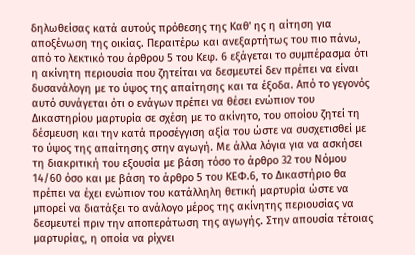δηλωθείσας κατά αυτούς πρόθεσης της Καθ' ης η αίτηση για αποξένωση της οικίας. Περαιτέρω και ανεξαρτήτως του πιο πάνω, από το λεκτικό του άρθρου 5 του Κεφ. 6 εξάγεται το συμπέρασμα ότι η ακίνητη περιουσία που ζητείται να δεσμευτεί δεν πρέπει να είναι δυσανάλογη με το ύψος της απαίτησης και τα έξοδα. Από το γεγονός αυτό συνάγεται ότι ο ενάγων πρέπει να θέσει ενώπιον του Δικαστηρίου μαρτυρία σε σχέση με το ακίνητο, του οποίου ζητεί τη δέσμευση και την κατά προσέγγιση αξία του ώστε να συσχετισθεί με το ύψος της απαίτησης στην αγωγή. Με άλλα λόγια για να ασκήσει τη διακριτική του εξουσία με βάση τόσο το άρθρο 32 του Νόμου 14/60 όσο και με βάση το άρθρο 5 του ΚΕΦ.6, το Δικαστήριο θα πρέπει να έχει ενώπιον του κατάλληλη θετική μαρτυρία ώστε να μπορεί να διατάξει το ανάλογο μέρος της ακίνητης περιουσίας να δεσμευτεί πριν την αποπεράτωση της αγωγής. Στην απουσία τέτοιας μαρτυρίας, η οποία να ρίχνει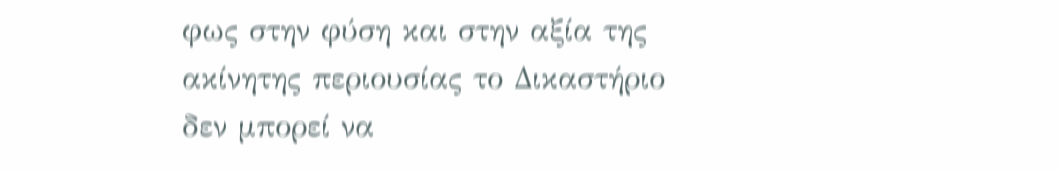φως στην φύση και στην αξία της ακίνητης περιουσίας το Δικαστήριο δεν μπορεί να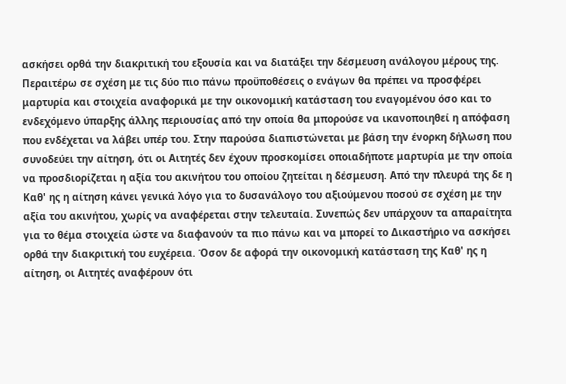ασκήσει ορθά την διακριτική του εξουσία και να διατάξει την δέσμευση ανάλογου μέρους της. Περαιτέρω σε σχέση με τις δύο πιο πάνω προϋποθέσεις ο ενάγων θα πρέπει να προσφέρει μαρτυρία και στοιχεία αναφορικά με την οικονομική κατάσταση του εναγομένου όσο και το ενδεχόμενο ύπαρξης άλλης περιουσίας από την οποία θα μπορούσε να ικανοποιηθεί η απόφαση που ενδέχεται να λάβει υπέρ του. Στην παρούσα διαπιστώνεται με βάση την ένορκη δήλωση που συνοδεύει την αίτηση, ότι οι Αιτητές δεν έχουν προσκομίσει οποιαδήποτε μαρτυρία με την οποία να προσδιορίζεται η αξία του ακινήτου του οποίου ζητείται η δέσμευση. Από την πλευρά της δε η Καθ' ης η αίτηση κάνει γενικά λόγο για το δυσανάλογο του αξιούμενου ποσού σε σχέση με την αξία του ακινήτου, χωρίς να αναφέρεται στην τελευταία. Συνεπώς δεν υπάρχουν τα απαραίτητα για το θέμα στοιχεία ώστε να διαφανούν τα πιο πάνω και να μπορεί το Δικαστήριο να ασκήσει ορθά την διακριτική του ευχέρεια. Όσον δε αφορά την οικονομική κατάσταση της Καθ' ης η αίτηση, οι Αιτητές αναφέρουν ότι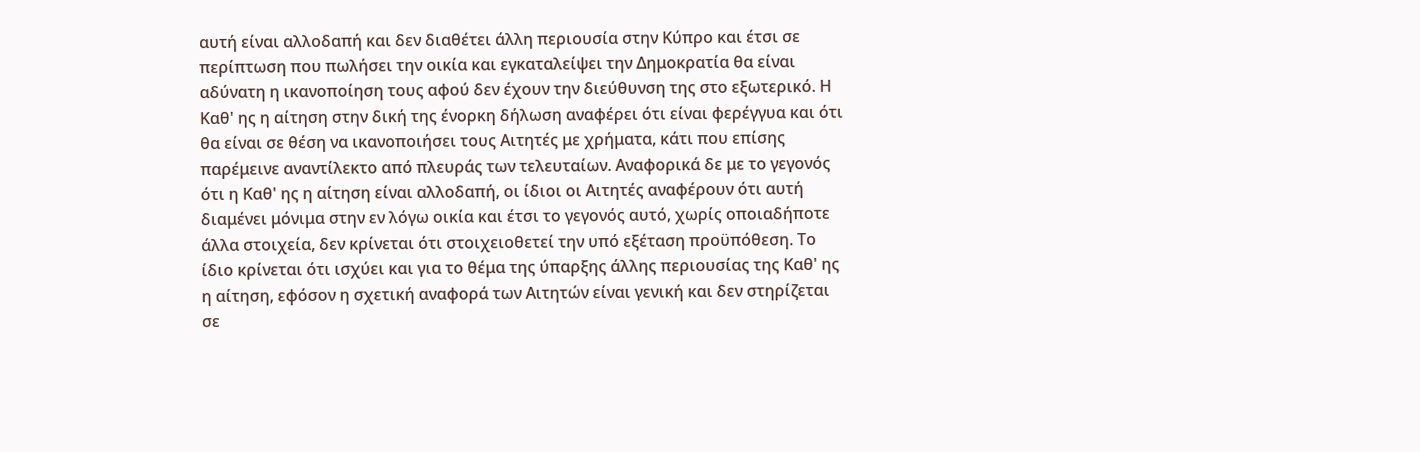αυτή είναι αλλοδαπή και δεν διαθέτει άλλη περιουσία στην Κύπρο και έτσι σε περίπτωση που πωλήσει την οικία και εγκαταλείψει την Δημοκρατία θα είναι αδύνατη η ικανοποίηση τους αφού δεν έχουν την διεύθυνση της στο εξωτερικό. Η Καθ' ης η αίτηση στην δική της ένορκη δήλωση αναφέρει ότι είναι φερέγγυα και ότι θα είναι σε θέση να ικανοποιήσει τους Αιτητές με χρήματα, κάτι που επίσης παρέμεινε αναντίλεκτο από πλευράς των τελευταίων. Αναφορικά δε με το γεγονός ότι η Καθ' ης η αίτηση είναι αλλοδαπή, οι ίδιοι οι Αιτητές αναφέρουν ότι αυτή διαμένει μόνιμα στην εν λόγω οικία και έτσι το γεγονός αυτό, χωρίς οποιαδήποτε άλλα στοιχεία, δεν κρίνεται ότι στοιχειοθετεί την υπό εξέταση προϋπόθεση. Το ίδιο κρίνεται ότι ισχύει και για το θέμα της ύπαρξης άλλης περιουσίας της Καθ' ης η αίτηση, εφόσον η σχετική αναφορά των Αιτητών είναι γενική και δεν στηρίζεται σε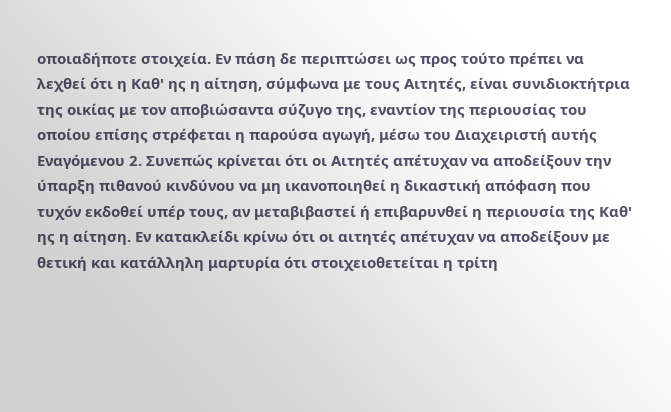οποιαδήποτε στοιχεία. Εν πάση δε περιπτώσει ως προς τούτο πρέπει να λεχθεί ότι η Καθ' ης η αίτηση, σύμφωνα με τους Αιτητές, είναι συνιδιοκτήτρια της οικίας με τον αποβιώσαντα σύζυγο της, εναντίον της περιουσίας του οποίου επίσης στρέφεται η παρούσα αγωγή, μέσω του Διαχειριστή αυτής Εναγόμενου 2. Συνεπώς κρίνεται ότι οι Αιτητές απέτυχαν να αποδείξουν την ύπαρξη πιθανού κινδύνου να μη ικανοποιηθεί η δικαστική απόφαση που τυχόν εκδοθεί υπέρ τους, αν μεταβιβαστεί ή επιβαρυνθεί η περιουσία της Καθ' ης η αίτηση. Εν κατακλείδι κρίνω ότι οι αιτητές απέτυχαν να αποδείξουν με θετική και κατάλληλη μαρτυρία ότι στοιχειοθετείται η τρίτη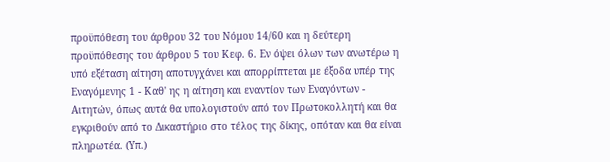προϋπόθεση του άρθρου 32 του Νόμου 14/60 και η δεύτερη προϋπόθεσης του άρθρου 5 του Κεφ. 6. Εν όψει όλων των ανωτέρω η υπό εξέταση αίτηση αποτυγχάνει και απορρίπτεται με έξοδα υπέρ της Εναγόμενης 1 - Καθ' ης η αίτηση και εναντίον των Εναγόντων - Αιτητών, όπως αυτά θα υπολογιστούν από τον Πρωτοκολλητή και θα εγκριθούν από το Δικαστήριο στο τέλος της δίκης, οπόταν και θα είναι πληρωτέα. (Υπ.)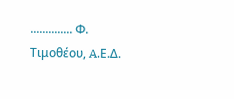.............. Φ. Τιμοθέου, A.Ε.Δ.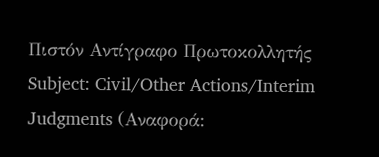Πιστόν Αντίγραφο Πρωτοκολλητής Subject: Civil/Other Actions/Interim Judgments (Αναφορά: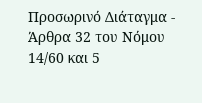Προσωρινό Διάταγμα - Άρθρα 32 του Νόμου 14/60 και 5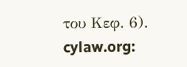του Κεφ. 6). cylaw.org: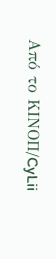Από το ΚΙΝOΠ/CyLii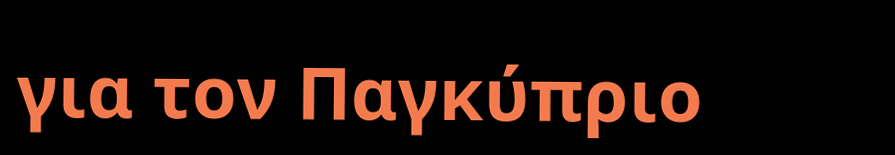για τον Παγκύπριο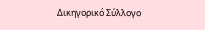Δικηγορικό Σύλλογο